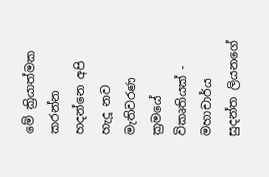මේ ක්‍රියාත්මක කරන්න හදන්නෙ අපි හැදූ නව මැතිවරණ ක්‍රමයේ විකෘතියක්‌ - මහාචාර්ය සුදන්ත ලියනගේ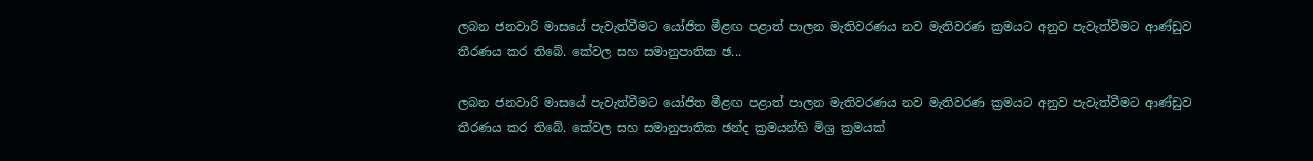ලබන ජනවාරි මාසයේ පැවැත්වීමට යෝජිත මීළඟ පළාත් පාලන මැතිවරණය නව මැතිවරණ ක්‍රමයට අනුව පැවැත්වීමට ආණ්‌ඩුව තීරණය කර තිබේ. කේවල සහ සමානුපාතික ඡ...

ලබන ජනවාරි මාසයේ පැවැත්වීමට යෝජිත මීළඟ පළාත් පාලන මැතිවරණය නව මැතිවරණ ක්‍රමයට අනුව පැවැත්වීමට ආණ්‌ඩුව තීරණය කර තිබේ. කේවල සහ සමානුපාතික ඡන්ද ක්‍රමයන්හි මිශ්‍ර ක්‍රමයක්‌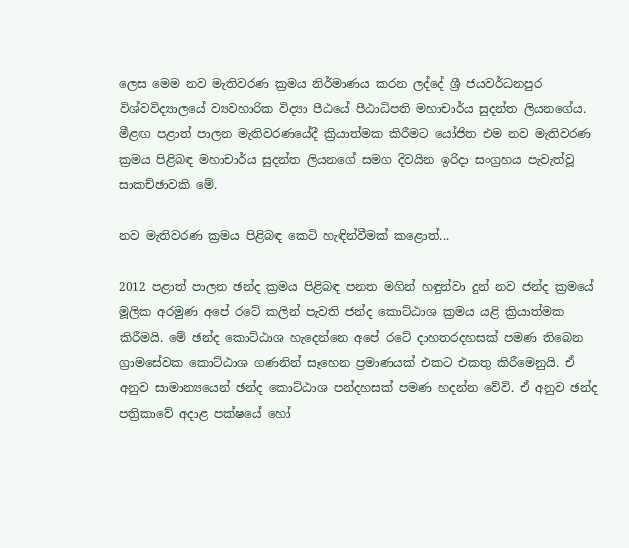ලෙස මෙම නව මැතිවරණ ක්‍රමය නිර්මාණය කරන ලද්දේ ශ්‍රී ජයවර්ධනපුර විශ්වවිද්‍යාලයේ ව්‍යවහාරික විද්‍යා පීඨයේ පීඨාධිපති මහාචාර්ය සුදන්ත ලියනගේය. මීළඟ පළාත් පාලන මැතිවරණයේදී ක්‍රියාත්මක කිරීමට යෝජිත එම නව මැතිවරණ ක්‍රමය පිළිබඳ මහාචාර්ය සුදන්ත ලියනගේ සමග දිවයින ඉරිදා සංග්‍රහය පැවැත්වූ සාකච්ඡාවකි මේ.

නව මැතිවරණ ක්‍රමය පිළිබඳ කෙටි හැඳින්වීමක්‌ කළොත්...

2012 පළාත් පාලන ඡන්ද ක්‍රමය පිළිබඳ පනත මගින් හඳුන්වා දුන් නව ජන්ද ක්‍රමයේ මූලික අරමුණ අපේ රටේ කලින් පැවති ජන්ද කොට්‌ඨාශ ක්‍රමය යළි ක්‍රියාත්මක කිරීමයි. මේ ඡන්ද කොට්‌ඨාශ හැදෙන්නෙ අපේ රටේ දාහතරදහසක්‌ පමණ තිබෙන ග්‍රාමසේවක කොට්‌ඨාශ ගණනින් සෑහෙන ප්‍රමාණයක්‌ එකට එකතු කිරීමෙනුයි. ඒ අනුව සාමාන්‍යයෙන් ඡන්ද කොට්‌ඨාශ පන්දහසක්‌ පමණ හදන්න වේවි. ඒ අනුව ඡන්ද පත්‍රිකාවේ අදාළ පක්‌ෂයේ හෝ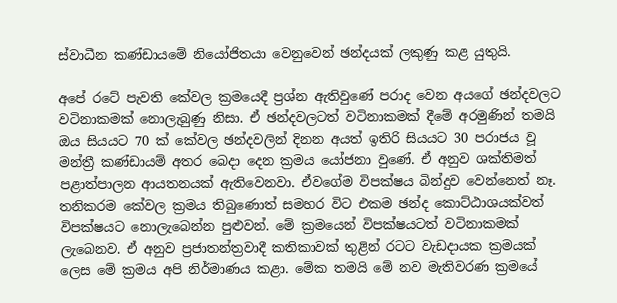ස්‌වාධීන කණ්‌ඩායමේ නියෝජිතයා වෙනුවෙන් ඡන්දයක්‌ ලකුණු කළ යුතුයි.

අපේ රටේ පැවති කේවල ක්‍රමයෙදී ප්‍රශ්න ඇතිවුණේ පරාද වෙන අයගේ ඡන්දවලට වටිනාකමක්‌ නොලැබුණු නිසා. ඒ ඡන්දවලටත් වටිනාකමක්‌ දීමේ අරමුණින් තමයි ඔය සියයට 70 ක්‌ කේවල ඡන්දවලින් දිනන අයත් ඉතිරි සියයට 30 පරාජය වූ මන්ත්‍රී කණ්‌ඩායම් අතර බෙදා දෙන ක්‍රමය යෝජනා වුණේ. ඒ අනුව ශක්‌තිමත් පළාත්පාලන ආයතනයක්‌ ඇතිවෙනවා. ඒවගේම විපක්‌ෂය බින්දුව වෙන්නෙත් නෑ. තනිකරම කේවල ක්‍රමය තිබුණොත් සමහර විට එකම ඡන්ද කොට්‌ඨාශයක්‌වත් විපක්‌ෂයට නොලැබෙන්න පුළුවන්. මේ ක්‍රමයෙන් විපක්‌ෂයටත් වටිනාකමක්‌ ලැබෙනව. ඒ අනුව ප්‍රජාතන්ත්‍රවාදී කතිකාවක්‌ තුළින් රටට වැඩදායක ක්‍රමයක්‌ ලෙස මේ ක්‍රමය අපි නිර්මාණය කළා. මේක තමයි මේ නව මැතිවරණ ක්‍රමයේ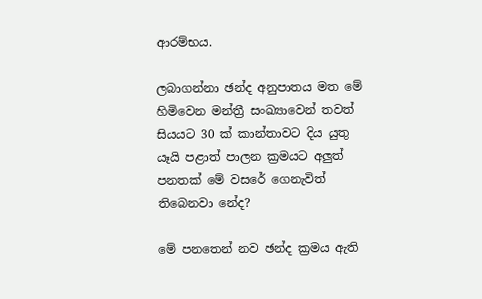ආරම්භය.

ලබාගන්නා ඡන්ද අනුපාතය මත මේ හිමිවෙන මන්ත්‍රී සංඛ්‍යාවෙන් තවත් සියයට 30 ක්‌ කාන්තාවට දිය යුතු යෑයි පළාත් පාලන ක්‍රමයට අලුත් පනතක්‌ මේ වසරේ ගෙනැවිත් තිබෙනවා නේද?

මේ පනතෙන් නව ඡන්ද ක්‍රමය ඇති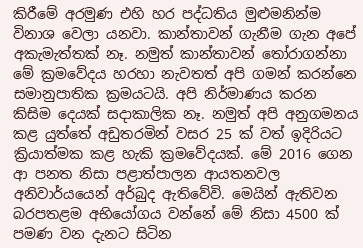කිරීමේ අරමුණ එහි හර පද්ධතිය මුළුමනින්ම විනාශ වෙලා යනවා. කාන්තාවන් ගැනීම ගැන අපේ අකැමැත්තක්‌ නෑ. නමුත් කාන්තාවන් තෝරාගන්නා මේ ක්‍රමවේදය හරහා නැවතත් අපි ගමන් කරන්නෙ සමානුපාතික ක්‍රමයටයි. අපි නිර්මාණය කරන කිසිම දෙයක්‌ සදාකාලික නෑ. නමුත් අපි අනුගමනය කළ යුත්තේ අඩුතරමින් වසර 25 ක්‌ වත් ඉදිරියට ක්‍රියාත්මක කළ හැකි ක්‍රමවේදයක්‌. මේ 2016 ගෙන ආ පනත නිසා පළාත්පාලන ආයතනවල අනිවාර්යයෙන් අර්බුද ඇතිවේවි. මෙයින් ඇතිවන බරපතළම අභියෝගය වන්නේ මේ නිසා 4500 ක්‌ පමණ වන දැනට සිටින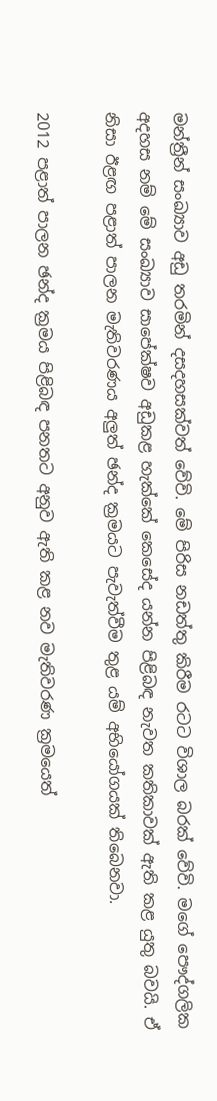මන්ත්‍රීන් සංඛ්‍යාව අඩු තරමින් දසදහසක්‌වත් වේවි. මේ පිරිස නඩත්තු කිරීම රටට විශාල බරක්‌ වේවි. මගේ පෞද්ගලික අදහස නම් මේ සංඛ්‍යාව සාපේක්‌ෂව අඩුකළ හැක්‌කේ කෙසේද යන්න පිළිබඳ නැවත කතිකාවක්‌ ඇති කළ යුතු බවයි. ඒ නිසා ඊළඟ පළාත් පාලන මැතිවරණය අලුත් ඡන්ද ක්‍රමයට පැවැත්වීම තුළ යම් අභියෝගයක්‌ තිබෙනවා.

2012 පළාත් පාලන ඡන්ද ක්‍රමය පිළිබඳ පනතට අනුව ඇති කළ නව මැතිවරණ ක්‍රමයෙත්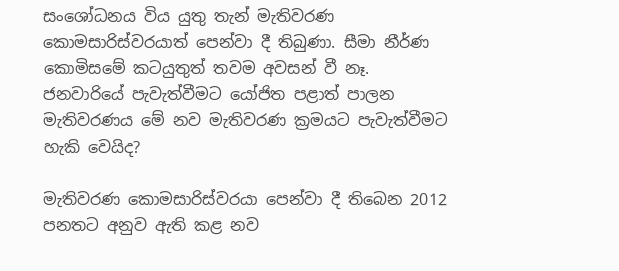සංශෝධනය විය යුතු තැන් මැතිවරණ කොමසාරිස්‌වරයාත් පෙන්වා දී තිබුණා. සීමා නීර්ණ කොමිසමේ කටයුතුත් තවම අවසන් වී නෑ. ජනවාරියේ පැවැත්වීමට යෝජිත පළාත් පාලන මැතිවරණය මේ නව මැතිවරණ ක්‍රමයට පැවැත්වීමට හැකි වෙයිද?

මැතිවරණ කොමසාරිස්‌වරයා පෙන්වා දී තිබෙන 2012 පනතට අනුව ඇති කළ නව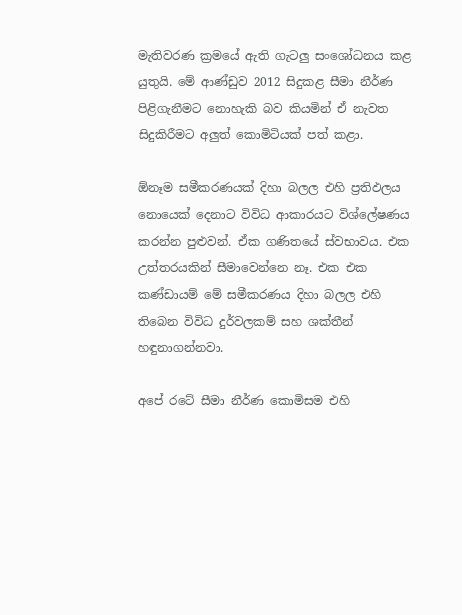මැතිවරණ ක්‍රමයේ ඇති ගැටලු සංශෝධනය කළ යුතුයි. මේ ආණ්‌ඩුව 2012 සිදුකළ සීමා නීර්ණ පිළිගැනීමට නොහැකි බව කියමින් ඒ නැවත සිදුකිරීමට අලුත් කොමිටියක්‌ පත් කළා.

ඕනෑම සමීකරණයක්‌ දිහා බලල එහි ප්‍රතිඵලය නොයෙක්‌ දෙනාට විවිධ ආකාරයට විශ්ලේෂණය කරන්න පුළුවන්. ඒක ගණිතයේ ස්‌වභාවය. එක උත්තරයකින් සීමාවෙන්නෙ නෑ. එක එක කණ්‌ඩායම් මේ සමීකරණය දිහා බලල එහි තිබෙන විවිධ දුර්වලකම් සහ ශක්‌තීන් හඳුනාගන්නවා.

අපේ රටේ සීමා නීර්ණ කොමිසම එහි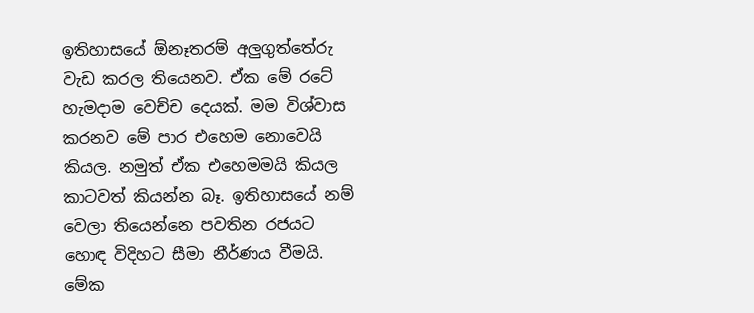ඉතිහාසයේ ඕනෑතරම් අලුගුත්තේරු වැඩ කරල තියෙනව. ඒක මේ රටේ හැමදාම වෙච්ච දෙයක්‌. මම විශ්වාස කරනව මේ පාර එහෙම නොවෙයි කියල. නමුත් ඒක එහෙමමයි කියල කාටවත් කියන්න බෑ. ඉතිහාසයේ නම් වෙලා තියෙන්නෙ පවතින රජයට හොඳ විදිහට සීමා නීර්ණය වීමයි. මේක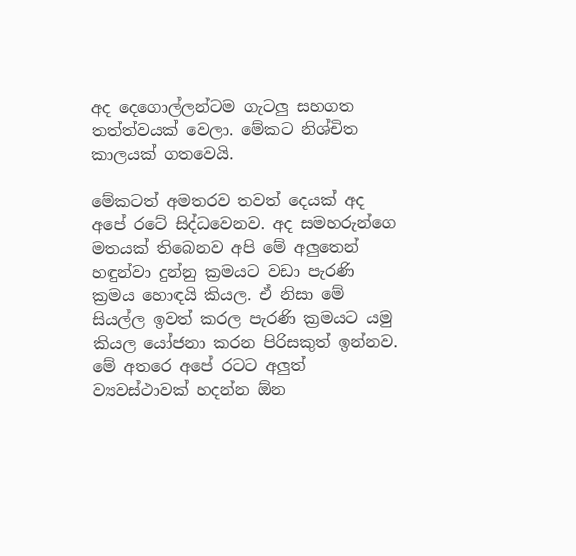අද දෙගොල්ලන්ටම ගැටලු සහගත තත්ත්වයක්‌ වෙලා. මේකට නිශ්චිත කාලයක්‌ ගතවෙයි.

මේකටත් අමතරව තවත් දෙයක්‌ අද අපේ රටේ සිද්ධවෙනව. අද සමහරුන්ගෙ මතයක්‌ තිබෙනව අපි මේ අලුතෙන් හඳුන්වා දුන්නු ක්‍රමයට වඩා පැරණි ක්‍රමය හොඳයි කියල. ඒ නිසා මේ සියල්ල ඉවත් කරල පැරණි ක්‍රමයට යමු කියල යෝජනා කරන පිරිසකුත් ඉන්නව. මේ අතරෙ අපේ රටට අලුත් ව්‍යවස්‌ථාවක්‌ හදන්න ඕන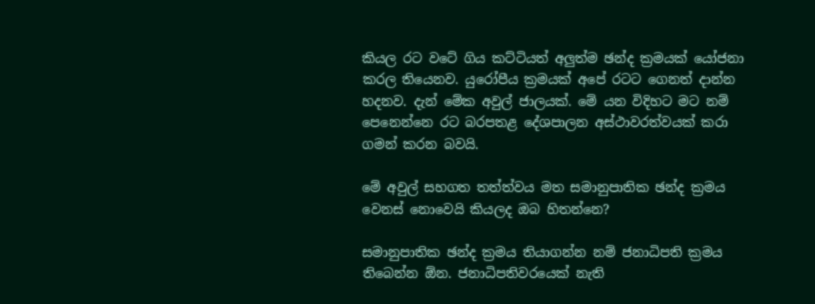කියල රට වටේ ගිය කට්‌ටියත් අලුත්ම ඡන්ද ක්‍රමයක්‌ යෝජනා කරල තියෙනව. යුරෝපීය ක්‍රමයක්‌ අපේ රටට ගෙනත් දාන්න හදනව. දැන් මේක අවුල් ජාලයක්‌. මේ යන විදිහට මට නම් පෙනෙන්නෙ රට බරපතළ දේශපාලන අස්‌ථාවරත්වයක්‌ කරා ගමන් කරන බවයි.

මේ අවුල් සහගත තත්ත්වය මත සමානුපාතික ඡන්ද ක්‍රමය වෙනස්‌ නොවෙයි කියලද ඔබ හිතන්නෙ?

සමානුපාතික ඡන්ද ක්‍රමය තියාගන්න නම් ජනාධිපති ක්‍රමය තිබෙන්න ඕන. ජනාධිපතිවරයෙක්‌ නැති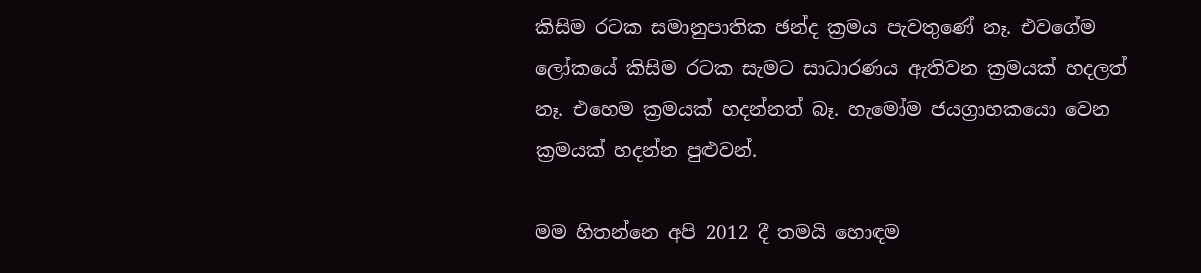කිසිම රටක සමානුපාතික ඡන්ද ක්‍රමය පැවතුණේ නෑ. එවගේම ලෝකයේ කිසිම රටක සැමට සාධාරණය ඇතිවන ක්‍රමයක්‌ හදලත් නෑ. එහෙම ක්‍රමයක්‌ හදන්නත් බෑ. හැමෝම ජයග්‍රාහකයො වෙන ක්‍රමයක්‌ හදන්න පුළුවන්.

මම හිතන්නෙ අපි 2012 දී තමයි හොඳම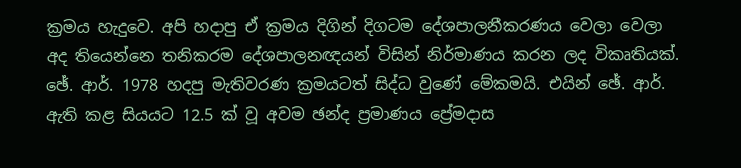ක්‍රමය හැදුවෙ. අපි හදාපු ඒ ක්‍රමය දිගින් දිගටම දේශපාලනීකරණය වෙලා වෙලා අද තියෙන්නෙ තනිකරම දේශපාලනඥයන් විසින් නිර්මාණය කරන ලද විකෘතියක්‌. ඡේ. ආර්. 1978 හදපු මැතිවරණ ක්‍රමයටත් සිද්ධ වුණේ මේකමයි. එයින් ඡේ. ආර්. ඇති කළ සියයට 12.5 ක්‌ වූ අවම ඡන්ද ප්‍රමාණය ප්‍රේමදාස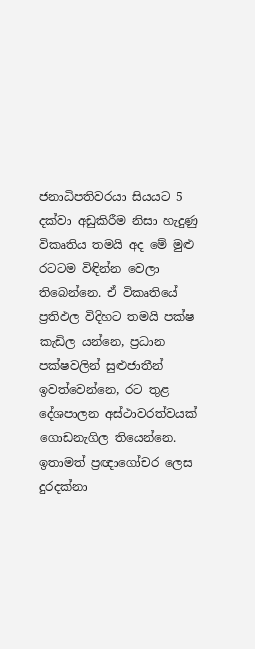ජනාධිපතිවරයා සියයට 5 දක්‌වා අඩුකිරීම නිසා හැදුණු විකෘතිය තමයි අද මේ මුළු රටටම විඳින්න වෙලා තිබෙන්නෙ. ඒ විකෘතියේ ප්‍රතිඵල විදිහට තමයි පක්‌ෂ කැඩිල යන්නෙ, ප්‍රධාන පක්‌ෂවලින් සුළුජාතීන් ඉවත්වෙන්නෙ, රට තුළ දේශපාලන අස්‌ථාවරත්වයක්‌ ගොඩනැගිල තියෙන්නෙ. ඉතාමත් ප්‍රඥාගෝචර ලෙස දුරදක්‌නා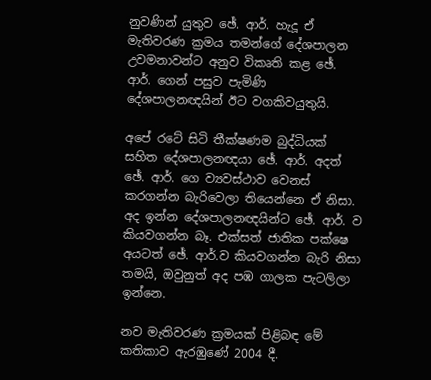නුවණින් යුතුව ඡේ. ආර්. හැදූ ඒ මැතිවරණ ක්‍රමය තමන්ගේ දේශපාලන උවමනාවන්ට අනුව විකෘති කළ ඡේ. ආර්. ගෙන් පසුව පැමිණි දේශපාලනඥයින් ඊට වගකිවයුතුයි.

අපේ රටේ සිටි තීක්‌ෂණම බුද්ධියක්‌ සහිත දේශපාලනඥයා ඡේ. ආර්. අදත් ඡේ. ආර්. ගෙ ව්‍යවස්‌ථාව වෙනස්‌ කරගන්න බැරිවෙලා තියෙන්නෙ ඒ නිසා. අද ඉන්න දේශපාලනඥයින්ට ඡේ. ආර්. ව කියවගන්න බෑ. එක්‌සත් ජාතික පක්‌ෂෙ අයටත් ඡේ. ආර්.ව කියවගන්න බැරි නිසා තමයි, ඔවුනුත් අද පඹ ගාලක පැටලිලා ඉන්නෙ.

නව මැතිවරණ ක්‍රමයක්‌ පිළිබඳ මේ කතිකාව ඇරඹුණේ 2004 දී.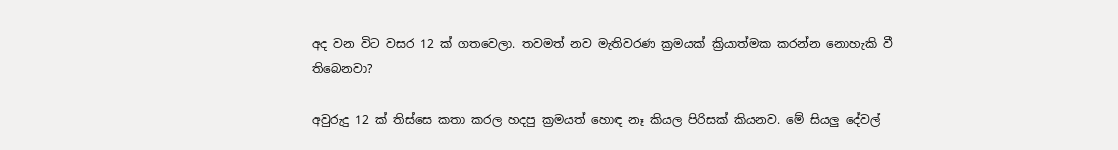අද වන විට වසර 12 ක්‌ ගතවෙලා. තවමත් නව මැතිවරණ ක්‍රමයක්‌ ක්‍රියාත්මක කරන්න නොහැකි වී තිබෙනවා?

අවුරුදු 12 ක්‌ තිස්‌සෙ කතා කරල හදපු ක්‍රමයත් හොඳ නෑ කියල පිරිසක්‌ කියනව. මේ සියලු දේවල්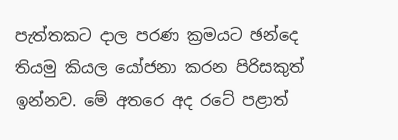පැත්තකට දාල පරණ ක්‍රමයට ඡන්දෙ තියමු කියල යෝජනා කරන පිරිසකුත් ඉන්නව. මේ අතරෙ අද රටේ පළාත්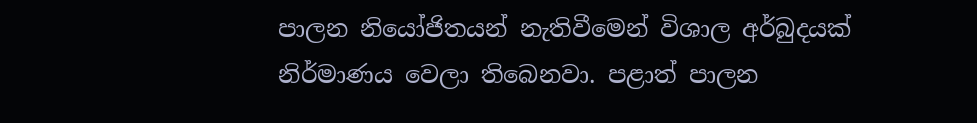පාලන නියෝජිතයන් නැතිවීමෙන් විශාල අර්බුදයක්‌ නිර්මාණය වෙලා තිබෙනවා. පළාත් පාලන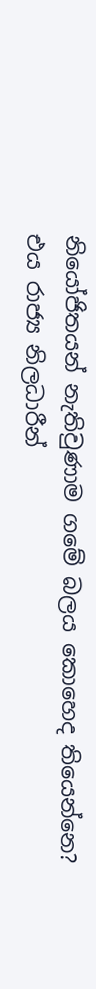නියෝජිතයන් නැතිවුණාම ගමේ බලය කොහෙද තියෙන්නෙ? එය රාජ්‍ය නිලධාරීන්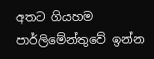අතට ගියහම පාර්ලිමේන්තුවේ ඉන්න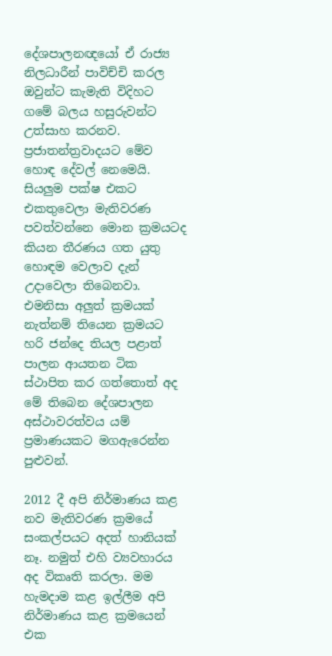දේශපාලනඥයෝ ඒ රාජ්‍ය නිලධාරීන් පාවිච්චි කරල ඔවුන්ට කැමැති විදිහට ගමේ බලය හසුරුවන්ට උත්සාහ කරනව. ප්‍රජාතන්ත්‍රවාදයට මේව හොඳ දේවල් නෙමෙයි. සියලුම පක්‌ෂ එකට එකතුවෙලා මැතිවරණ පවත්වන්නෙ මොන ක්‍රමයටද කියන තීරණය ගත යුතු හොඳම වෙලාව දැන් උදාවෙලා තිබෙනවා. එමනිසා අලුත් ක්‍රමයක්‌ නැත්නම් තියෙන ක්‍රමයට හරි ජන්දෙ තියල පළාත් පාලන ආයතන ටික ස්‌ථාපිත කර ගත්තොත් අද මේ තිබෙන දේශපාලන අස්‌ථාවරත්වය යම් ප්‍රමාණයකට මගඇරෙන්න පුළුවන්.

2012 දී අපි නිර්මාණය කළ නව මැතිවරණ ක්‍රමයේ සංකල්පයට අදත් හානියක්‌ නෑ. නමුත් එහි ව්‍යවහාරය අද විකෘති කරලා. මම හැමදාම කළ ඉල්ලීම අපි නිර්මාණය කළ ක්‍රමයෙන් එක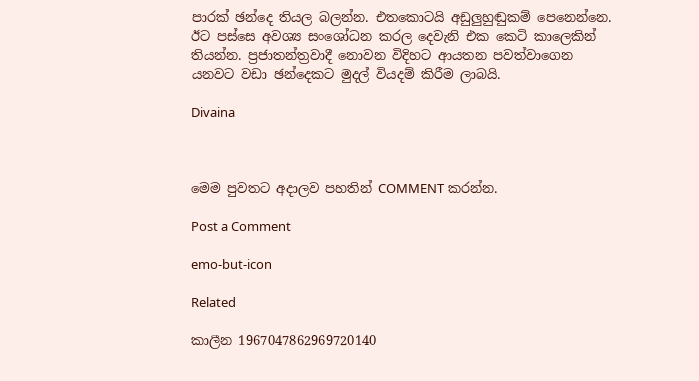පාරක්‌ ඡන්දෙ තියල බලන්න. එතකොටයි අඩුලුහුඬුකම් පෙනෙන්නෙ. ඊට පස්‌සෙ අවශ්‍ය සංශෝධන කරල දෙවැනි එක කෙටි කාලෙකින් තියන්න. ප්‍රජාතන්ත්‍රවාදී නොවන විදිහට ආයතන පවත්වාගෙන යනවට වඩා ඡන්දෙකට මුදල් වියදම් කිරීම ලාබයි.

Divaina



මෙම පුවතට අදාලව පහතින් COMMENT කරන්න.

Post a Comment

emo-but-icon

Related

කාලීන 1967047862969720140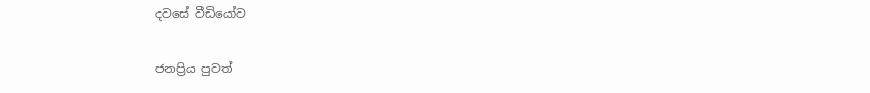දවසේ වීඩියෝව

ජනප්‍රිය පුවත්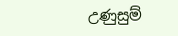උණුසුම්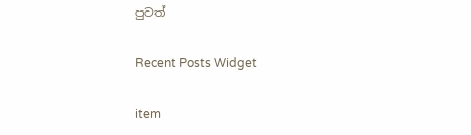පුවත්

Recent Posts Widget

item